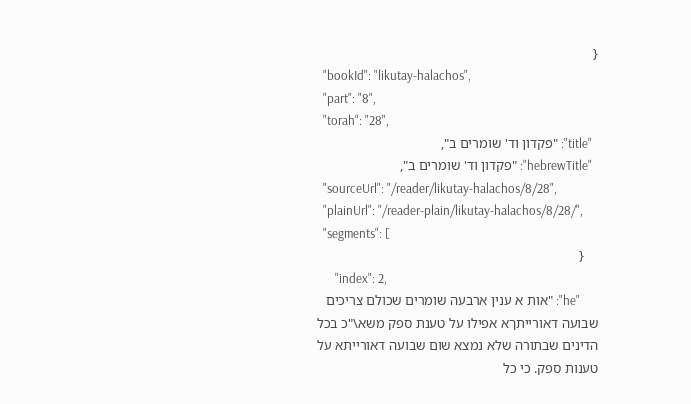{
  "bookId": "likutay-halachos",
  "part": "8",
  "torah": "28",
  "title": "פקדון וד' שומרים ב",
  "hebrewTitle": "פקדון וד' שומרים ב",
  "sourceUrl": "/reader/likutay-halachos/8/28",
  "plainUrl": "/reader-plain/likutay-halachos/8/28/",
  "segments": [
    {
      "index": 2,
      "he": "אות א ענין ארבעה שומרים שכולם צריכים שבועה דאורייתךא אפילו על טענת ספק משא\"כ בכל הדינים שבתורה שלא נמצא שום שבועה דאורייתא על טענות ספק. כי כל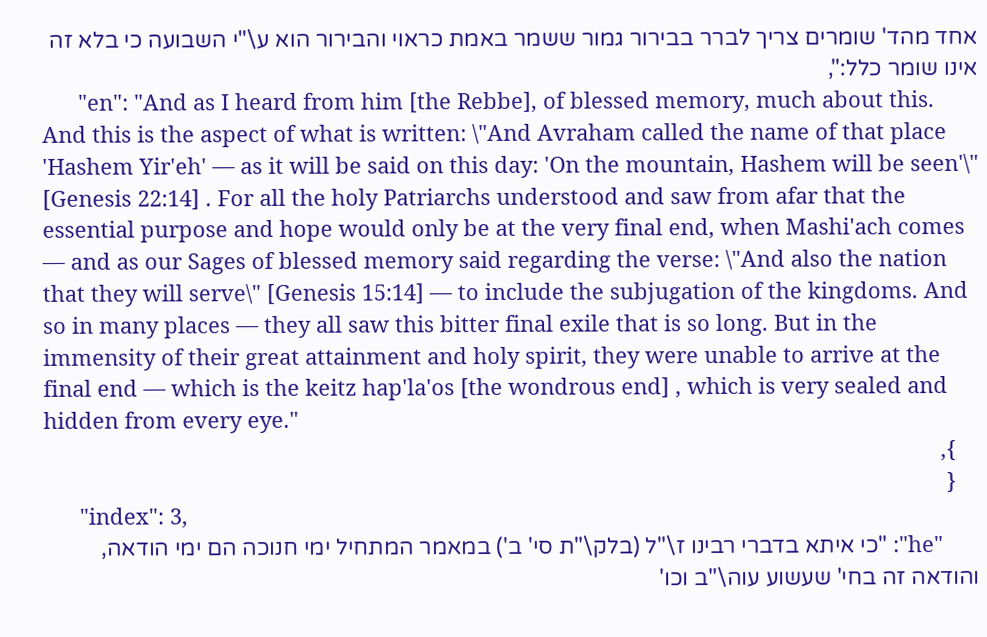אחד מהד' שומרים צריך לברר בבירור גמור ששמר באמת כראוי והבירור הוא ע\"י השבועה כי בלא זה אינו שומר כלל:",
      "en": "And as I heard from him [the Rebbe], of blessed memory, much about this. And this is the aspect of what is written: \"And Avraham called the name of that place 'Hashem Yir'eh' — as it will be said on this day: 'On the mountain, Hashem will be seen'\" [Genesis 22:14] . For all the holy Patriarchs understood and saw from afar that the essential purpose and hope would only be at the very final end, when Mashi'ach comes — and as our Sages of blessed memory said regarding the verse: \"And also the nation that they will serve\" [Genesis 15:14] — to include the subjugation of the kingdoms. And so in many places — they all saw this bitter final exile that is so long. But in the immensity of their great attainment and holy spirit, they were unable to arrive at the final end — which is the keitz hap'la'os [the wondrous end] , which is very sealed and hidden from every eye."
    },
    {
      "index": 3,
      "he": "כי איתא בדברי רבינו ז\"ל (בלק\"ת סי' ב') במאמר המתחיל ימי חנוכה הם ימי הודאה, והודאה זה בחי' שעשוע עוה\"ב וכו'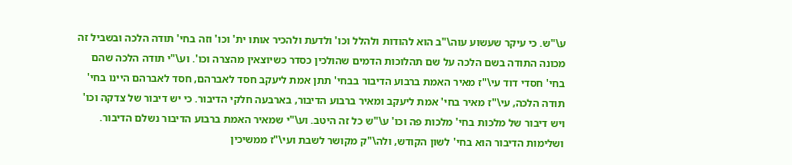ע\"ש. כי עיקר שעשוע עוה\"ב הוא להודות ולהלל וכו' ולדעת ולהכיר אותו ית' וכו' וזה בחי' תודה הלכה ובשביל זה מכונה התודה בשם הלכה על שם תהלוכות הדמים שהולכין כסדר כשיוצאין מהצרה וכו'. וע\"י תודה הלכה שהם בחי' חסדי דוד עי\"ז מאיר האמת ברבוע הדיבור בבחי' תתן אמת ליעקב חסד לאברהם, חסד לאברהם היינו בחי' תודה הלכה, עי\"ז מאיר בחי' אמת ליעקב ומאיר ברבוע הדיבור, בארבעה חלקי הדיבור. כי יש דיבור של צדקה וכו' ויש דיבור של מלכות בחי' מלכות פה וכו' ע\"ש כל זה היטב. וע\"י שמאיר האמת ברבוע הדיבור נשלם הדיבור. ושלימות הדיבור הוא בחי' לשון הקודש, ולה\"ק מקושר לשבת ועי\"ז ממשיכין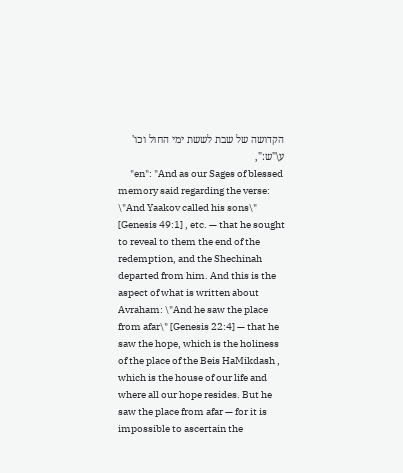הקדושה של שבת לששת ימי החול וכו' ע\"ש:",
      "en": "And as our Sages of blessed memory said regarding the verse: \"And Yaakov called his sons\" [Genesis 49:1] , etc. — that he sought to reveal to them the end of the redemption, and the Shechinah departed from him. And this is the aspect of what is written about Avraham: \"And he saw the place from afar\" [Genesis 22:4] — that he saw the hope, which is the holiness of the place of the Beis HaMikdash , which is the house of our life and where all our hope resides. But he saw the place from afar — for it is impossible to ascertain the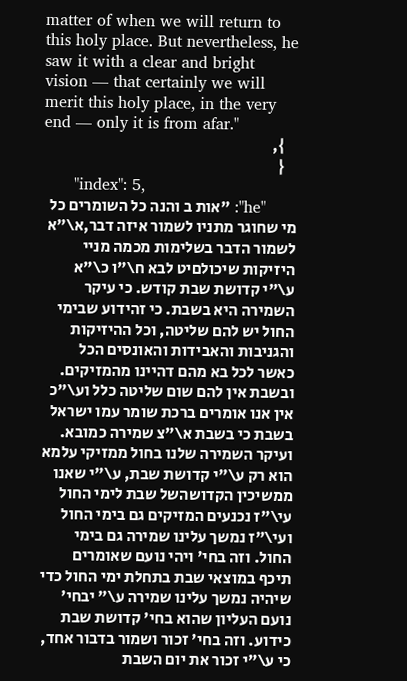matter of when we will return to this holy place. But nevertheless, he saw it with a clear and bright vision — that certainly we will merit this holy place, in the very end — only it is from afar."
    },
    {
      "index": 5,
      "he": "אות ב והנה כל השומרים כל מי שחוגר מתניו לשמור איזה דבר,א\"א לשמור הדבר בשלימות מכמה מניי היזיקות שיכולםיט לבא ח\"ו כ\"א ע\"י קדושת שבת קודש. כי עיקר השמירה היא בשבת. כי זהידוע שבימי החול יש להם שליטה, וכל ההיזיקות והגניבות והאבידות והאונסים הכל כאשר לכל בא מהם דהיינו מהמזיקים. ובשבת אין להם שום שליטה כלל וע\"כ אין אנו אומרים ברכת שומר עמו ישראל בשבת כי בשבת א\"צ שמירה כמובא. ועיקר השמירה שלנו בחול ממזיקי עלמא הוא רק ע\"י קדושת שבת, ע\"י שאנו ממשיכין הקדושהשל שבת לימי החול עי\"ז נכנעים המזיקים גם בימי החול ועי\"ז נמשך עלינו שמירה גם בימי החול. וזה בחי' ויהי נועם שאומרים תיכף במוצאי שבת בתחלת ימי החול כדי שיהיה נמשך עלינו שמירה ע\" יבחי' נועם העליון שהוא בחי' קדושת שבת כידוע. וזה בחי' זכור ושמור בדבור אחד, כי ע\"י זכור את יום השבת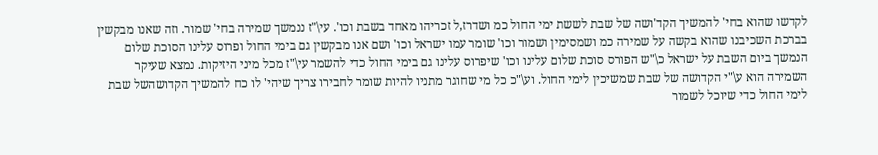לקדשו שהוא בחי' להמשיך הקד'ושה של שבת לששת ימי החול כמ ושדרז,ל זכריהו מאחד בשבת וכו'. עי\"ז ננמשך שמירה בחי' שמור. וזה שאנו מבקשין בברכת השכיבנו שהוא בקשה על שמירה כמ ושמסימין ושמור וכו' שומר עמו ישראל וכו' ושם אנו מבקשין גם בימי החול ופרוס עלינו הסוכת שלום הנמשך ביום השבת על ישראל כ\"ש הפורס סוכת שלום עלינו וכו' שיפרוס עלינו גם בימי החול כדי להשמר עי\"ז מכל מיני היזיקות. נמצא שעיקר השמירה הוא ע\"י הקדושה של שבת שמשיכין לימי החול. וע\"כ כל מי שחוגר מתניו להיות שומר לחבירו צריך שיהי' לו כח להמשיך הקדושהשל שבת לימי החול כדי שיוכל לשמור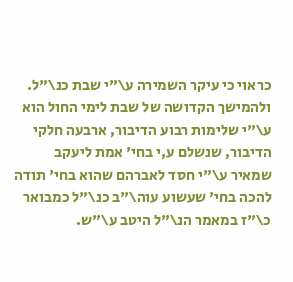כראוי כי עיקר השמירה ע\"י שבת כנ\"ל. ולהמישך הקדושה של שבת לימי החול הוא ע\"י שלימות רבוע הדיבור, ארבעה חלקי הדיבור, שנשלם ע,י בחי' אמת ליעקב שמאיר ע\"י חסד לאברהם שהוא בחי' תודה להכה בחי' שעשוע עוה\"ב כנ\"ל כמבואר כ\"ז במאמר הנ\"ל היטב ע\"ש.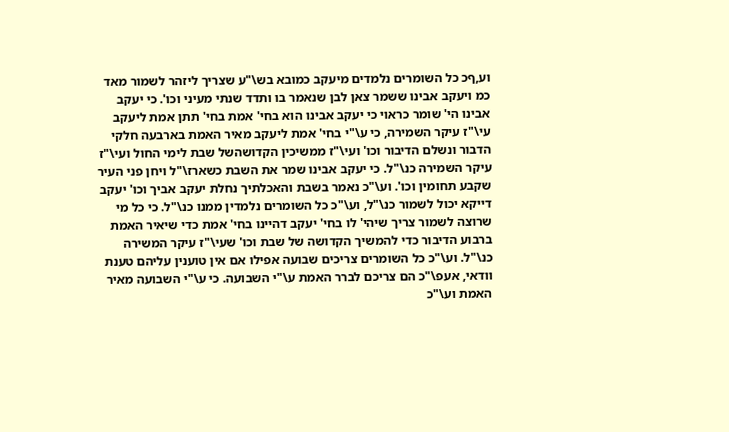וע,ףכ כל השומרים נלמדים מיעקב כמובא בש\"ע שצריך ליזהר לשמור מאד כמ ויעקב אבינו ששמר צאן לבן שנאמר בו ותדד שנתי מעיני וכו'. כי יעקב אבינו הי' שומר כראוי כי יעקב אבינו הוא בחי' אמת בחי' תתן אמת ליעקב עי\"ז עיקר השמירה, כי ע\"י בחי' אמת ליעקב מאיר האמת בארבעה חלקי הדבור ונשלם הדיבור וכו' ועי\"ז ממשיכין הקדושהשל שבת לימי החול ועי\"ז עיקר השמירה כנ\"ל. כי יעקב אבינו שמר את השבת כשארז\"ל ויחן פני העיר שקבע תחומין וכו'. וע\"כ נאמר בשבת והאכלתיך נחלת יעקב אביך וכו' יעקב דייקא יכול לשמור כנ\"ל, וע\"כ כל השומרים נלמדין ממנו כנ\"ל. כי כל מי שרוצה לשמור צריך שיהי' לו בחי' יעקב דהיינו בחי' אמת כדי שיאיר האמת ברבוע הדיבור כדי להמשיך הקדושה של שבת וכו' שעי\"ז עיקר המשירה כנ\"ל. וע\"כ כל השומרים צריכים שבועה אפילו אם אין טוענין עליהם טענת וודאי, אעפ\"כ הם צריכם לברר האמת ע\"י השבועה. כי ע\"י השבועה מאיר האמת וע\"כ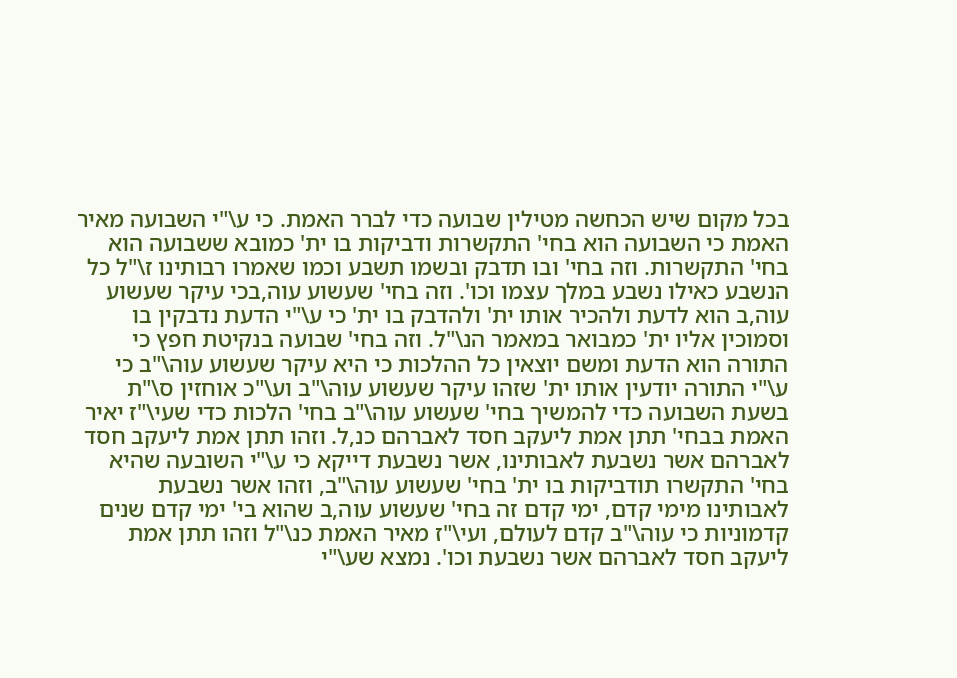בכל מקום שיש הכחשה מטילין שבועה כדי לברר האמת. כי ע\"י השבועה מאיר האמת כי השבועה הוא בחי' התקשרות ודביקות בו ית' כמובא ששבועה הוא בחי' התקשרות. וזה בחי' ובו תדבק ובשמו תשבע וכמו שאמרו רבותינו ז\"ל כל הנשבע כאילו נשבע במלך עצמו וכו'. וזה בחי' שעשוע עוה,בכי עיקר שעשוע עוה,ב הוא לדעת ולהכיר אותו ית' ולהדבק בו ית' כי ע\"י הדעת נדבקין בו וסמוכין אליו ית' כמבואר במאמר הנ\"ל. וזה בחי' שבועה בנקיטת חפץ כי התורה הוא הדעת ומשם יוצאין כל ההלכות כי היא עיקר שעשוע עוה\"ב כי ע\"י התורה יודעין אותו ית' שזהו עיקר שעשוע עוה\"ב וע\"כ אוחזין ס\"ת בשעת השבועה כדי להמשיך בחי' שעשוע עוה\"ב בחי' הלכות כדי שעי\"ז יאיר האמת בבחי' תתן אמת ליעקב חסד לאברהם כנ,ל. וזהו תתן אמת ליעקב חסד לאברהם אשר נשבעת לאבותינו, אשר נשבעת דייקא כי ע\"י השובעה שהיא בחי' התקשרו תודביקות בו ית' בחי' שעשוע עוה\"ב, וזהו אשר נשבעת לאבותינו מימי קדם, ימי קדם זה בחי' שעשוע עוה,ב שהוא בי' ימי קדם שנים קדמוניות כי עוה\"ב קדם לעולם, ועי\"ז מאיר האמת כנ\"ל וזהו תתן אמת ליעקב חסד לאברהם אשר נשבעת וכו'. נמצא שע\"י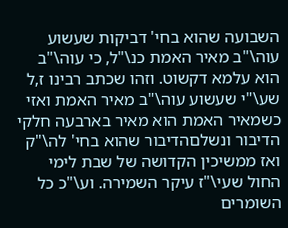השבועה שהוא בחי' דביקות שעשוע עוה\"ב מאיר האמת כנ\"ל, כי עוה\"ב הוא עלמא דקשוט. וזהו שכתב רבינו ז,ל שע\"י שעשוע עוה\"ב מאיר האמת ואזי כשמאיר האמת הוא מאיר בארבעה חלקי הדיבור ונשלםהדיבור שהוא בחי' לה\"ק ואז ממשיכין הקדושה של שבת לימי החול שעי\"ז עיקר השמירה. וע\"כ כל השומרים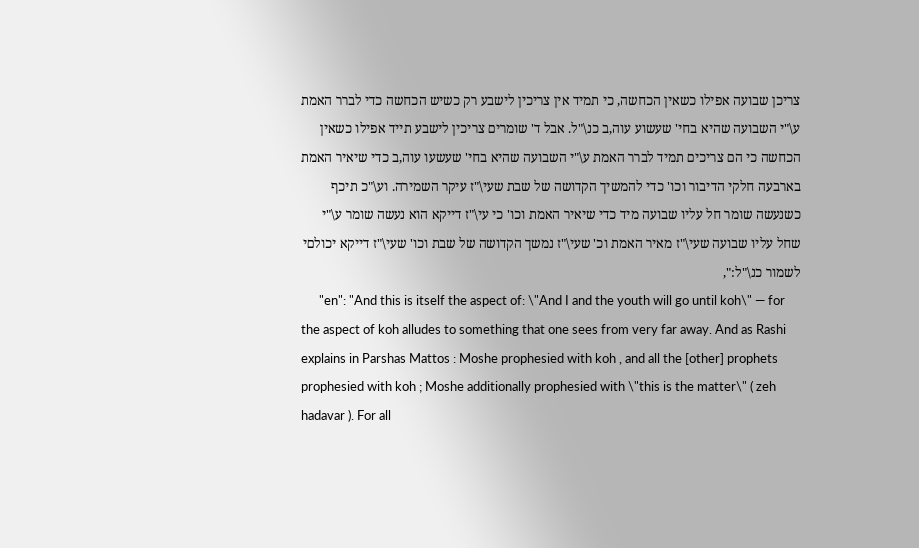צריכן שבועה אפילו כשאין הכחשה, כי תמיד אין צריכין לישבע רק כשיש הכחשה כדי לברר האמת ע\"י השבועה שהיא בחי' שעשוע עוה,ב כנ\"ל. אבל ד' שומרים צריכין לישבע תייד אפילו כשאין הכחשה כי הם צריכים תמיד לברר האמת ע\"י השבועה שהיא בחי' שעשעו עוה,ב כדי שיאיר האמת בארבעה חלקי הדיבור וכו' כדי להמשיך הקדושה של שבת שעי\"ז עיקר השמירה. וע\"כ תיכף כשנעשה שומר חל עליו שבועה מיד כדי שיאיר האמת וכו' כי עי\"ז דייקא הוא נעשה שומר ע\"י שחל עליו שבועה שעי\"ז מאיר האמת וכ' שעי\"ז נמשך הקדושה של שבת וכו' שעי\"ז דייקא יכולםי לשמור כנ\"ל:",
      "en": "And this is itself the aspect of: \"And I and the youth will go until koh\" — for the aspect of koh alludes to something that one sees from very far away. And as Rashi explains in Parshas Mattos : Moshe prophesied with koh , and all the [other] prophets prophesied with koh ; Moshe additionally prophesied with \"this is the matter\" ( zeh hadavar ). For all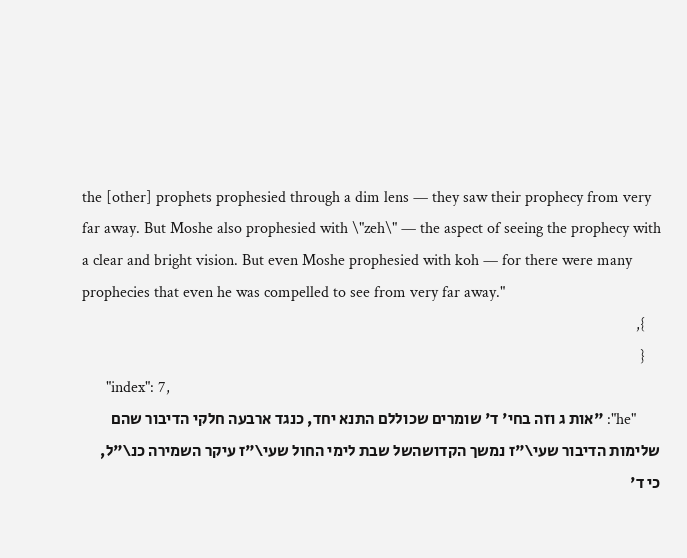the [other] prophets prophesied through a dim lens — they saw their prophecy from very far away. But Moshe also prophesied with \"zeh\" — the aspect of seeing the prophecy with a clear and bright vision. But even Moshe prophesied with koh — for there were many prophecies that even he was compelled to see from very far away."
    },
    {
      "index": 7,
      "he": "אות ג וזה בחי' ד' שומרים שכוללם התנא יחד, כנגד ארבעה חלקי הדיבור שהם שלימות הדיבור שעי\"ז נמשך הקדושהשל שבת לימי החול שעי\"ז עיקר השמירה כנ\"ל, כי ד'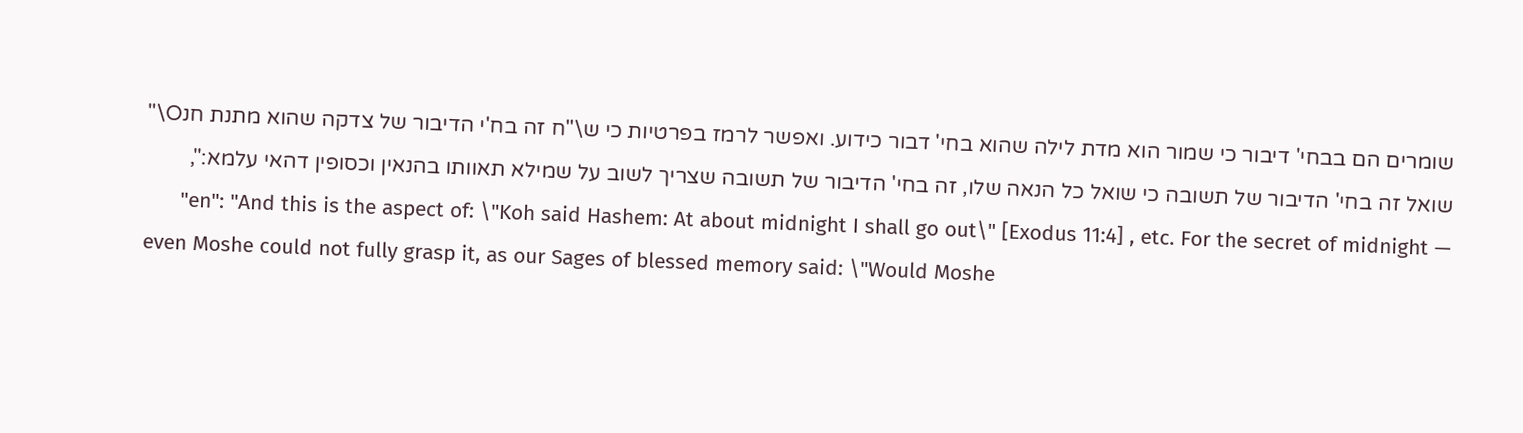שומרים הם בבחי' דיבור כי שמור הוא מדת לילה שהוא בחי' דבור כידוע. ואפשר לרמז בפרטיות כי ש\"ח זה בח'י הדיבור של צדקה שהוא מתנת חנO\" שואל זה בחי' הדיבור של תשובה כי שואל כל הנאה שלו, זה בחי' הדיבור של תשובה שצריך לשוב על שמילא תאוותו בהנאין וכסופין דהאי עלמא:",
      "en": "And this is the aspect of: \"Koh said Hashem: At about midnight I shall go out\" [Exodus 11:4] , etc. For the secret of midnight — even Moshe could not fully grasp it, as our Sages of blessed memory said: \"Would Moshe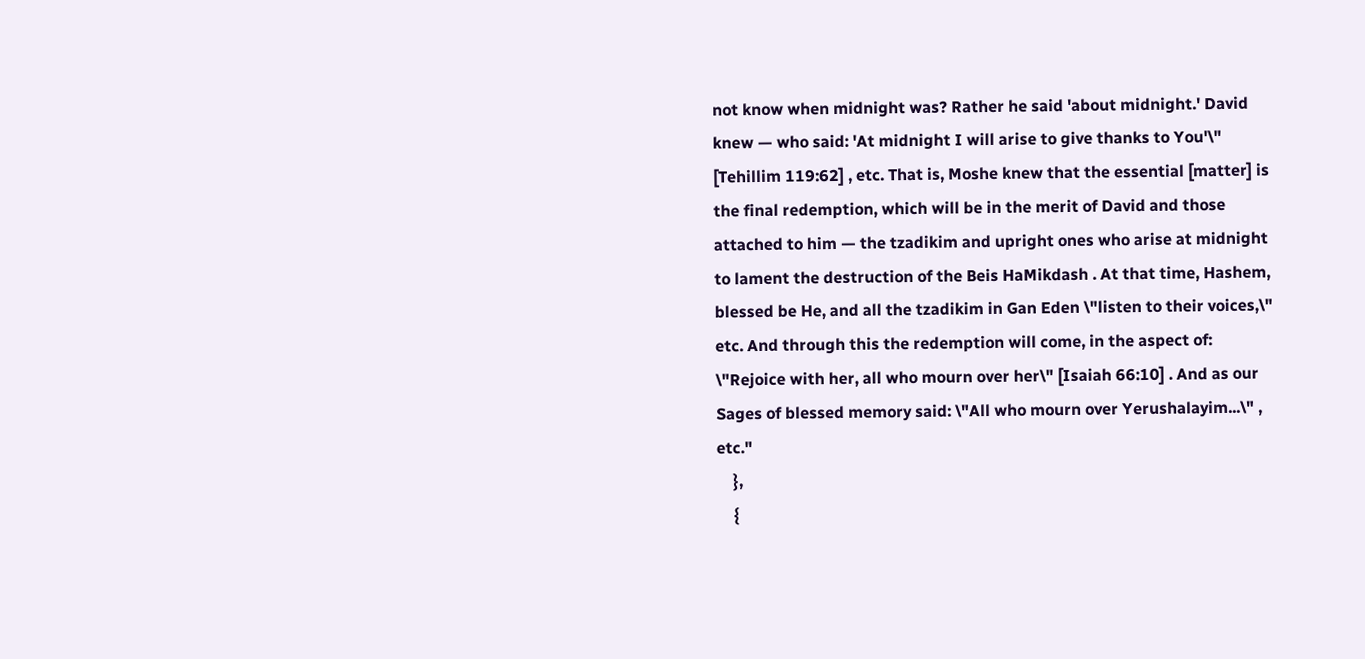not know when midnight was? Rather he said 'about midnight.' David knew — who said: 'At midnight I will arise to give thanks to You'\" [Tehillim 119:62] , etc. That is, Moshe knew that the essential [matter] is the final redemption, which will be in the merit of David and those attached to him — the tzadikim and upright ones who arise at midnight to lament the destruction of the Beis HaMikdash . At that time, Hashem, blessed be He, and all the tzadikim in Gan Eden \"listen to their voices,\" etc. And through this the redemption will come, in the aspect of: \"Rejoice with her, all who mourn over her\" [Isaiah 66:10] . And as our Sages of blessed memory said: \"All who mourn over Yerushalayim...\" , etc."
    },
    {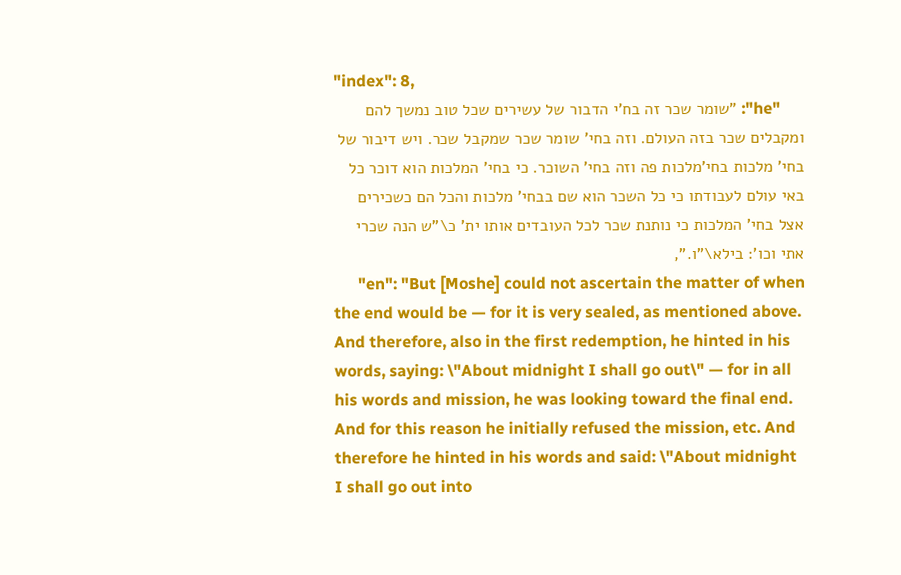"index": 8,
      "he": "שומר שכר זה בח'י הדבור של עשירים שכל טוב נמשך להם ומקבלים שכר בזה העולם. וזה בחי' שומר שכר שמקבל שכר. ויש דיבור של בחי' מלכות בחי'מלכות פה וזה בחי' השוכר. כי בחי' המלכות הוא דוכר כל באי עולם לעבודתו כי כל השכר הוא שם בבחי' מלכות והכל הם כשכירים אצל בחי' המלכות כי נותנת שכר לכל העובדים אותו ית' כ\"ש הנה שכרי אתי וכו': בילא\"ו.",
      "en": "But [Moshe] could not ascertain the matter of when the end would be — for it is very sealed, as mentioned above. And therefore, also in the first redemption, he hinted in his words, saying: \"About midnight I shall go out\" — for in all his words and mission, he was looking toward the final end. And for this reason he initially refused the mission, etc. And therefore he hinted in his words and said: \"About midnight I shall go out into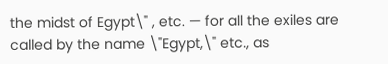the midst of Egypt\" , etc. — for all the exiles are called by the name \"Egypt,\" etc., as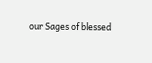our Sages of blessed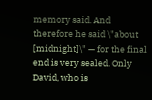memory said. And therefore he said \"about [midnight]\" — for the final end is very sealed. Only David, who is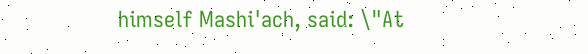himself Mashi'ach, said: \"At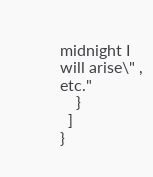midnight I will arise\" , etc."
    }
  ]
}